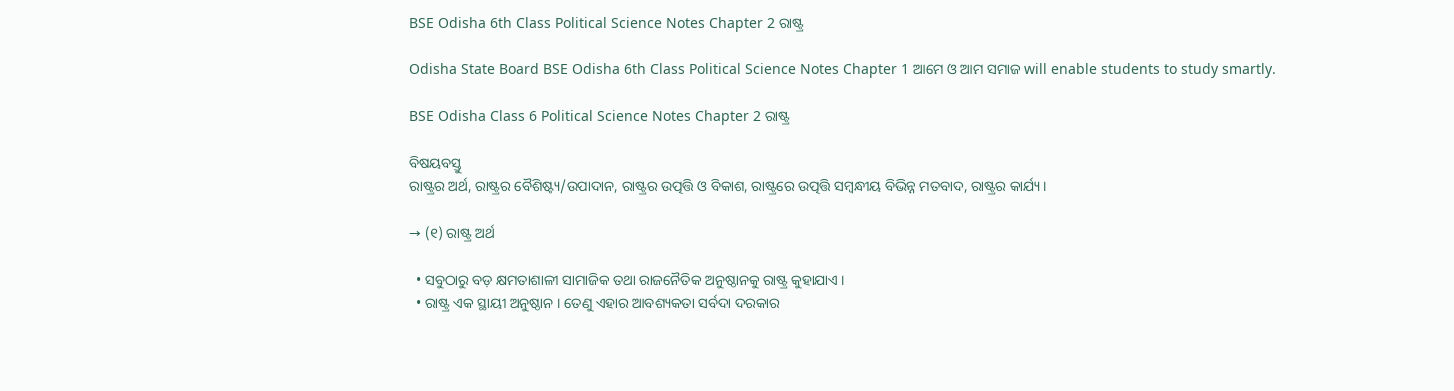BSE Odisha 6th Class Political Science Notes Chapter 2 ରାଷ୍ଟ୍ର

Odisha State Board BSE Odisha 6th Class Political Science Notes Chapter 1 ଆମେ ଓ ଆମ ସମାଜ will enable students to study smartly.

BSE Odisha Class 6 Political Science Notes Chapter 2 ରାଷ୍ଟ୍ର

ବିଷୟବସ୍ତୁ
ରାଷ୍ଟ୍ରର ଅର୍ଥ, ରାଷ୍ଟ୍ରର ବୈଶିଷ୍ଟ୍ୟ/ଉପାଦାନ, ରାଷ୍ଟ୍ରର ଉତ୍ପତ୍ତି ଓ ବିକାଶ, ରାଷ୍ଟ୍ରରେ ଉତ୍ପତ୍ତି ସମ୍ବନ୍ଧୀୟ ବିଭିନ୍ନ ମତବାଦ, ରାଷ୍ଟ୍ରର କାର୍ଯ୍ୟ ।

→ (୧) ରାଷ୍ଟ୍ର ଅର୍ଥ

  • ସବୁଠାରୁ ବଡ଼ କ୍ଷମତାଶାଳୀ ସାମାଜିକ ତଥା ରାଜନୈତିକ ଅନୁଷ୍ଠାନକୁ ରାଷ୍ଟ୍ର କୁହାଯାଏ ।
  • ରାଷ୍ଟ୍ର ଏକ ସ୍ଥାୟୀ ଅନୁଷ୍ଠାନ । ତେଣୁ ଏହାର ଆବଶ୍ୟକତା ସର୍ବଦା ଦରକାର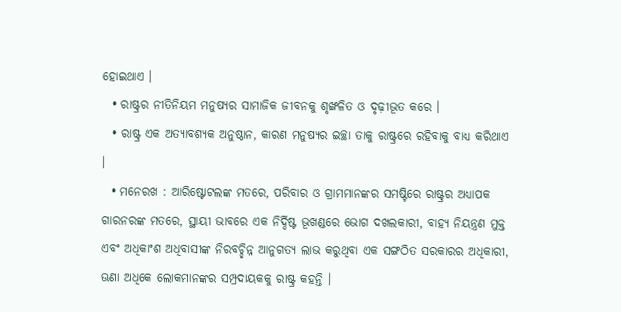ହୋଇଥାଏ ।
  • ରାଷ୍ଟ୍ରର ନୀତିନିୟମ ମନୁଷ୍ୟର ସାମାଜିକ ଜୀବନକୁ ଶୃଙ୍ଖଳିତ ଓ ଦୃଢ଼ୀଭୂତ କରେ ।
  • ରାଷ୍ଟ୍ର ଏକ ଅତ୍ୟାବଶ୍ୟକ ଅନୁଷ୍ଠାନ, କାରଣ ମନୁଷ୍ୟର ଇଚ୍ଛା ତାକୁ ରାଷ୍ଟ୍ରରେ ରହିବାକୁ ବାଧ୍ୟ କରିଥାଏ ।
  • ମନେରଖ : ଆରିଷ୍ଟୋଟଲଙ୍କ ମତରେ, ପରିବାର ଓ ଗ୍ରାମମାନଙ୍କର ସମଷ୍ଟିରେ ରାଷ୍ଟ୍ରର ଅଧ୍ୟାପକ ଗାରନରଙ୍କ ମତରେ, ସ୍ଥାୟୀ ଭାବରେ ଏକ ନିର୍ଦ୍ଦିଷ୍ଟ ଭୂଖଣ୍ଡରେ ଭୋଗ ଦଖଲକାରୀ, ବାହ୍ୟ ନିୟନ୍ତ୍ରଣ ମୁକ୍ତ ଏବଂ ଅଧିକାଂଶ ଅଧିବାସୀଙ୍କ ନିରବଚ୍ଛିନ୍ନ ଆନୁଗତ୍ୟ ଲାଭ କରୁଥିବା ଏକ ସଙ୍ଗଠିତ ସରକାରର ଅଧିକାରୀ, ଊଣା ଅଧିକେ ଲୋକମାନଙ୍କର ସମ୍ପ୍ରଦାୟକକୁ ରାଷ୍ଟ୍ର କହନ୍ତି ।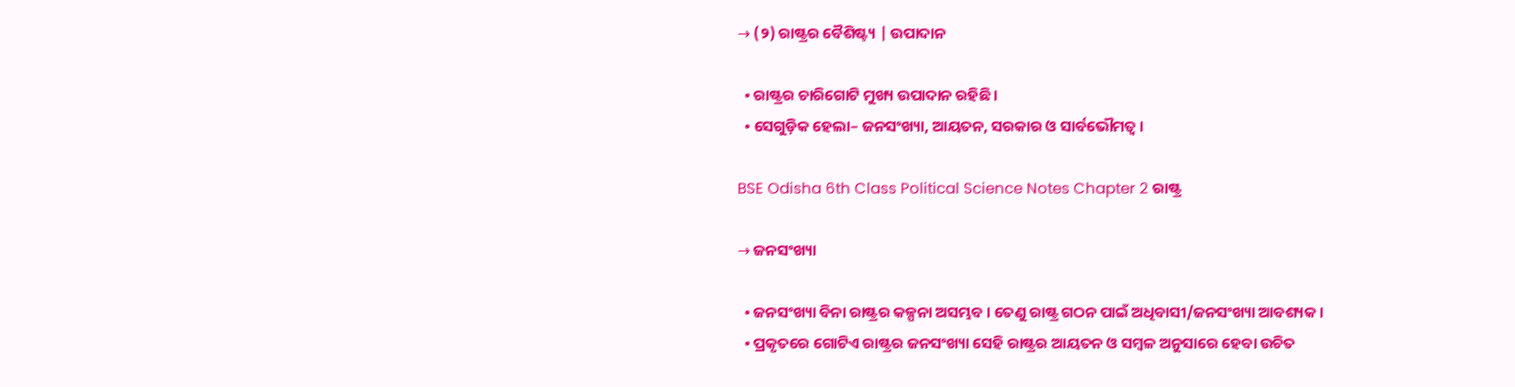→ (୨) ରାଷ୍ଟ୍ରର ବୈଶିଷ୍ଟ୍ୟ | ଉପାଦାନ

  • ରାଷ୍ଟ୍ରର ଚାରିଗୋଟି ମୁଖ୍ୟ ଉପାଦାନ ରହିଛି ।
  • ସେଗୁଡ଼ିକ ହେଲା– ଜନସଂଖ୍ୟା, ଆୟତନ, ସରକାର ଓ ସାର୍ବଭୌମତ୍ୱ ।

BSE Odisha 6th Class Political Science Notes Chapter 2 ରାଷ୍ଟ୍ର

→ ଜନସଂଖ୍ୟା

  • ଜନସଂଖ୍ୟା ବିନା ରାଷ୍ଟ୍ରର କଳ୍ପନା ଅସମ୍ଭବ । ତେଣୁ ରାଷ୍ଟ୍ର ଗଠନ ପାଇଁ ଅଧିବାସୀ/ଜନସଂଖ୍ୟା ଆବଶ୍ୟକ ।
  • ପ୍ରକୃତରେ ଗୋଟିଏ ରାଷ୍ଟ୍ରର ଜନସଂଖ୍ୟା ସେହି ରାଷ୍ଟ୍ରର ଆୟତନ ଓ ସମ୍ବଳ ଅନୁସାରେ ହେବା ଉଚିତ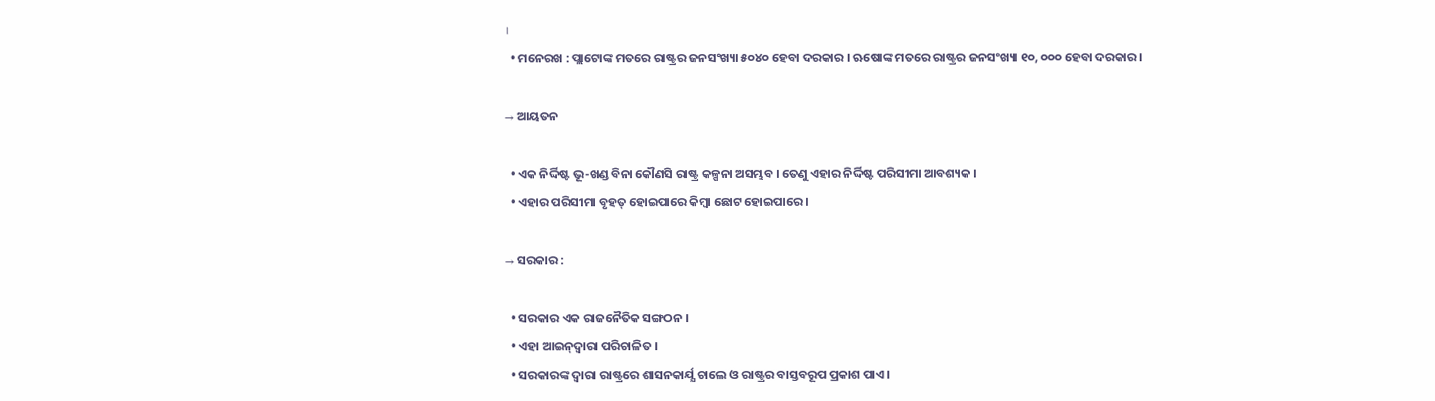।
  • ମନେରଖ : ପ୍ଲାଟୋଙ୍କ ମତରେ ରାଷ୍ଟ୍ରର ଜନସଂଖ୍ୟା ୫୦୪୦ ହେବା ଦରକାର । ଋଷୋଙ୍କ ମତରେ ରାଷ୍ଟ୍ରର ଜନସଂଖ୍ୟା ୧୦, ୦୦୦ ହେବା ଦରକାର ।

→ ଆୟତନ

  • ଏକ ନିର୍ଦ୍ଦିଷ୍ଟ ଭୂ-ଖଣ୍ଡ ବିନା କୌଣସି ରାଷ୍ଟ୍ର କଳ୍ପନା ଅସମ୍ଭବ । ତେଣୁ ଏହାର ନିର୍ଦ୍ଦିଷ୍ଟ ପରିସୀମା ଆବଶ୍ୟକ ।
  • ଏହାର ପରିସୀମା ବୃହତ୍ ହୋଇପାରେ କିମ୍ବା ଛୋଟ ହୋଇପାରେ ।

→ ସରକାର :

  • ସରକାର ଏକ ରାଜନୈତିକ ସଙ୍ଗଠନ ।
  • ଏହା ଆଇନ୍‌ଦ୍ବାରା ପରିଚାଳିତ ।
  • ସରକାରଙ୍କ ଦ୍ବାରା ରାଷ୍ଟ୍ରରେ ଶାସନକାର୍ଯ୍ଯ ଚାଲେ ଓ ରାଷ୍ଟ୍ରର ବାସ୍ତବରୂପ ପ୍ରକାଶ ପାଏ ।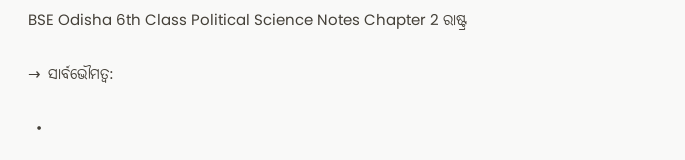BSE Odisha 6th Class Political Science Notes Chapter 2 ରାଷ୍ଟ୍ର

→ ସାର୍ବଭୌମତ୍ୱ:

  •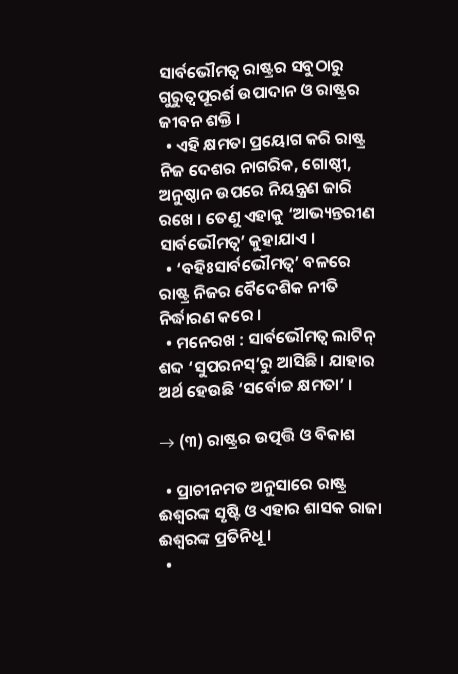ସାର୍ବଭୌମତ୍ୱ ରାଷ୍ଟ୍ରର ସବୁଠାରୁ ଗୁରୁତ୍ୱପୂରର୍ଶ ଉପାଦାନ ଓ ରାଷ୍ଟ୍ରର ଜୀବନ ଶକ୍ତି ।
  • ଏହି କ୍ଷମତା ପ୍ରୟୋଗ କରି ରାଷ୍ଟ୍ର ନିଜ ଦେଶର ନାଗରିକ, ଗୋଷ୍ଠୀ, ଅନୁଷ୍ଠାନ ଉପରେ ନିୟନ୍ତ୍ରଣ ଜାରି ରଖେ । ତେଣୁ ଏହାକୁ ‘ଆଭ୍ୟନ୍ତରୀଣ ସାର୍ବଭୌମତ୍ୱ’ କୁହାଯାଏ ।
  • ‘ବହିଃସାର୍ବଭୌମତ୍ୱ’ ବଳରେ ରାଷ୍ଟ୍ର ନିଜର ବୈଦେଶିକ ନୀତି ନିର୍ଦ୍ଧାରଣ କରେ ।
  • ମନେରଖ : ସାର୍ବଭୌମତ୍ୱ ଲାଟିନ୍ ଶବ୍ଦ ‘ସୁପରନସ୍’ରୁ ଆସିଛି । ଯାହାର ଅର୍ଥ ହେଉଛି ‘ସର୍ବୋଚ୍ଚ କ୍ଷମତା’ ।

→ (୩) ରାଷ୍ଟ୍ରର ଉତ୍ପତ୍ତି ଓ ବିକାଶ

  • ପ୍ରାଚୀନମତ ଅନୁସାରେ ରାଷ୍ଟ୍ର ଈଶ୍ବରଙ୍କ ସୃଷ୍ଟି ଓ ଏହାର ଶାସକ ରାଜା ଈଶ୍ବରଙ୍କ ପ୍ରତିନିଧୂ ।
  •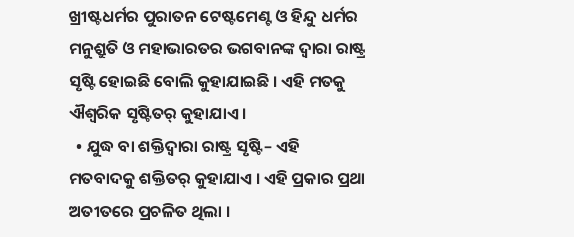ଖ୍ରୀଷ୍ଟଧର୍ମର ପୁରାତନ ଟେଷ୍ଟମେଣ୍ଟ ଓ ହିନ୍ଦୁ ଧର୍ମର ମନୁଶ୍ରୁତି ଓ ମହାଭାରତର ଭଗବାନଙ୍କ ଦ୍ବାରା ରାଷ୍ଟ୍ର ସୃଷ୍ଟି ହୋଇଛି ବୋଲି କୁହାଯାଇଛି । ଏହି ମତକୁ ଐଶ୍ଵରିକ ସୃଷ୍ଟିତର୍‌ କୁହାଯାଏ ।
  • ଯୁଦ୍ଧ ବା ଶକ୍ତିଦ୍ୱାରା ରାଷ୍ଟ୍ର ସୃଷ୍ଟି– ଏହି ମତବାଦକୁ ଶକ୍ତିତର୍‌ କୁହାଯାଏ । ଏହି ପ୍ରକାର ପ୍ରଥା ଅତୀତରେ ପ୍ରଚଳିତ ଥିଲା ।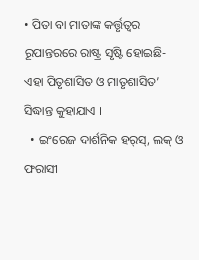• ପିତା ବା ମାତାଙ୍କ କର୍ତ୍ତୃତ୍ଵର ରୂପାନ୍ତରରେ ରାଷ୍ଟ୍ର ସୃଷ୍ଟି ହୋଇଛି- ଏହା ପିତୃଶାସିତ ଓ ମାତୃଶାସିତ’ ସିଦ୍ଧାନ୍ତ କୁହାଯାଏ ।
  • ଇଂରେଜ ଦାର୍ଶନିକ ହର୍‌ସ୍‌, ଲକ୍ ଓ ଫରାସୀ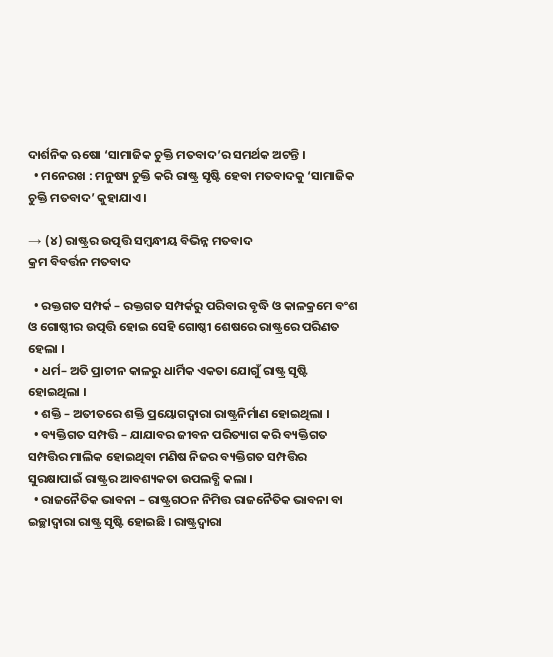ଦାର୍ଶନିକ ଋଷୋ ‘ସାମାଜିକ ଚୁକ୍ତି ମତବାଦ’ର ସମର୍ଥକ ଅଟନ୍ତି ।
  • ମନେରଖ : ମନୁଷ୍ୟ ଚୁକ୍ତି କରି ରାଷ୍ଟ୍ର ସୃଷ୍ଟି ହେବା ମତବାଦକୁ ‘ସାମାଜିକ ଚୁକ୍ତି ମତବାଦ’ କୁହାଯାଏ ।

→ (୪) ରାଷ୍ଟ୍ରର ଉତ୍ପତ୍ତି ସମ୍ବନ୍ଧୀୟ ବିଭିନ୍ନ ମତବାଦ
କ୍ରମ ବିବର୍ତ୍ତନ ମତବାଦ

  • ରକ୍ତଗତ ସମ୍ପର୍କ – ରକ୍ତଗତ ସମ୍ପର୍କରୁ ପରିବାର ବୃଦ୍ଧି ଓ କାଳକ୍ରମେ ବଂଶ ଓ ଗୋଷ୍ଠୀର ଉତ୍ପତ୍ତି ହୋଇ ସେହି ଗୋଷ୍ଠୀ ଶେଷରେ ରାଷ୍ଟ୍ରରେ ପରିଣତ ହେଲା ।
  • ଧର୍ମ– ଅତି ପ୍ରାଚୀନ କାଳରୁ ଧାର୍ମିକ ଏକତା ଯୋଗୁଁ ରାଷ୍ଟ୍ର ସୃଷ୍ଟି ହୋଇଥିଲା ।
  • ଶକ୍ତି – ଅତୀତରେ ଶକ୍ତି ପ୍ରୟୋଗଦ୍ଵାରା ରାଷ୍ଟ୍ରନିର୍ମାଣ ହୋଇଥିଲା ।
  • ବ୍ୟକ୍ତିଗତ ସମ୍ପତ୍ତି – ଯାଯାବର ଜୀବନ ପରିତ୍ୟାଗ କରି ବ୍ୟକ୍ତିଗତ ସମ୍ପତ୍ତିର ମାଲିକ ହୋଇଥିବା ମଣିଷ ନିଜର ବ୍ୟକ୍ତିଗତ ସମ୍ପତ୍ତିର ସୁରକ୍ଷାପାଇଁ ରାଷ୍ଟ୍ରର ଆବଶ୍ୟକତା ଉପଲବ୍ଧି କଲା ।
  • ରାଜନୈତିକ ଭାବନା – ରାଷ୍ଟ୍ରଗଠନ ନିମିତ୍ତ ରାଜନୈତିକ ଭାବନା ବା ଇଚ୍ଛାଦ୍ଵାରା ରାଷ୍ଟ୍ର ସୃଷ୍ଟି ହୋଇଛି । ରାଷ୍ଟ୍ରଦ୍ୱାରା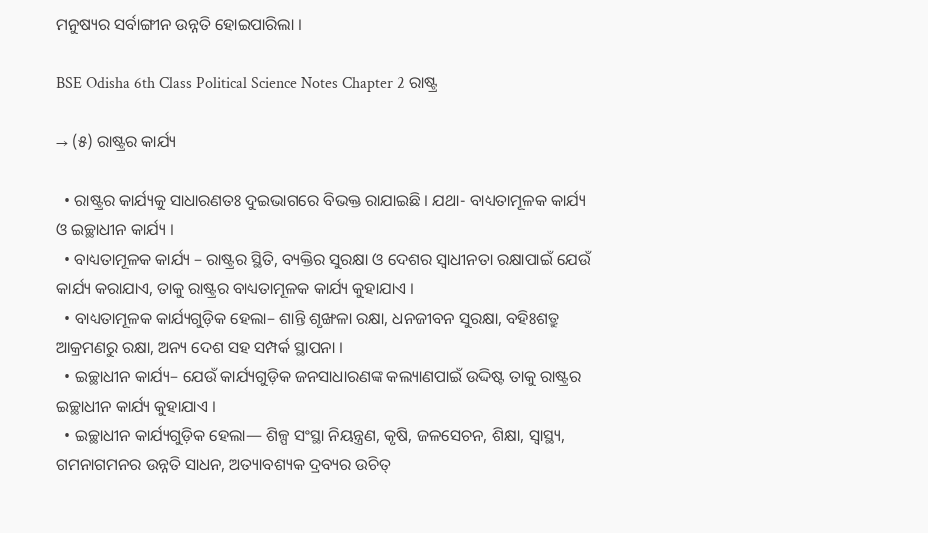ମନୁଷ୍ୟର ସର୍ବାଙ୍ଗୀନ ଉନ୍ନତି ହୋଇପାରିଲା ।

BSE Odisha 6th Class Political Science Notes Chapter 2 ରାଷ୍ଟ୍ର

→ (୫) ରାଷ୍ଟ୍ରର କାର୍ଯ୍ୟ

  • ରାଷ୍ଟ୍ରର କାର୍ଯ୍ୟକୁ ସାଧାରଣତଃ ଦୁଇଭାଗରେ ବିଭକ୍ତ ରାଯାଇଛି । ଯଥା- ବାଧ୍ୟତାମୂଳକ କାର୍ଯ୍ୟ ଓ ଇଚ୍ଛାଧୀନ କାର୍ଯ୍ୟ ।
  • ବାଧ୍ୟତାମୂଳକ କାର୍ଯ୍ୟ – ରାଷ୍ଟ୍ରର ସ୍ଥିତି, ବ୍ୟକ୍ତିର ସୁରକ୍ଷା ଓ ଦେଶର ସ୍ଵାଧୀନତା ରକ୍ଷାପାଇଁ ଯେଉଁ କାର୍ଯ୍ୟ କରାଯାଏ, ତାକୁ ରାଷ୍ଟ୍ରର ବାଧ୍ୟତାମୂଳକ କାର୍ଯ୍ୟ କୁହାଯାଏ ।
  • ବାଧ୍ୟତାମୂଳକ କାର୍ଯ୍ୟଗୁଡ଼ିକ ହେଲା– ଶାନ୍ତି ଶୃଙ୍ଖଳା ରକ୍ଷା, ଧନଜୀବନ ସୁରକ୍ଷା, ବହିଃଶତ୍ରୁ ଆକ୍ରମଣରୁ ରକ୍ଷା, ଅନ୍ୟ ଦେଶ ସହ ସମ୍ପର୍କ ସ୍ଥାପନା ।
  • ଇଚ୍ଛାଧୀନ କାର୍ଯ୍ୟ– ଯେଉଁ କାର୍ଯ୍ୟଗୁଡ଼ିକ ଜନସାଧାରଣଙ୍କ କଲ୍ୟାଣପାଇଁ ଉଦ୍ଦିଷ୍ଟ ତାକୁ ରାଷ୍ଟ୍ରର ଇଚ୍ଛାଧୀନ କାର୍ଯ୍ୟ କୁହାଯାଏ ।
  • ଇଚ୍ଛାଧୀନ କାର୍ଯ୍ୟଗୁଡ଼ିକ ହେଲା— ଶିଳ୍ପ ସଂସ୍ଥା ନିୟନ୍ତ୍ରଣ, କୃଷି, ଜଳସେଚନ, ଶିକ୍ଷା, ସ୍ବାସ୍ଥ୍ୟ, ଗମନାଗମନର ଉନ୍ନତି ସାଧନ, ଅତ୍ୟାବଶ୍ୟକ ଦ୍ରବ୍ୟର ଉଚିତ୍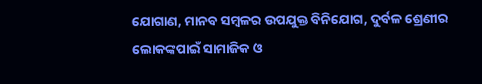ଯୋଗାଣ, ମାନବ ସମ୍ବଳର ଉପଯୁକ୍ତ ବିନିଯୋଗ, ଦୁର୍ବଳ ଶ୍ରେଣୀର ଲୋକଙ୍କପାଇଁ ସାମାଜିକ ଓ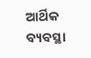ଆର୍ଥିକ ବ୍ୟବସ୍ଥା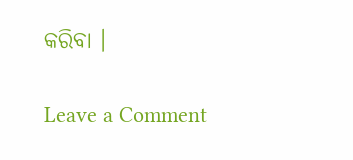କରିବା ।

Leave a Comment